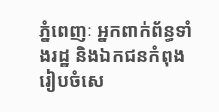ភ្នំពេញៈ អ្នកពាក់ព័ន្ធទាំងរដ្ឋ និងឯកជនកំពុងរៀបចំសេ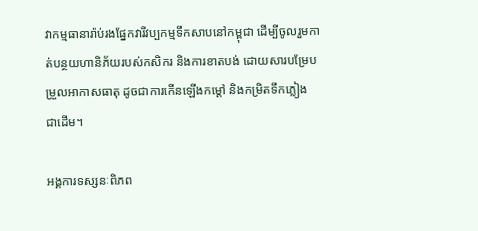វាកម្មធានារ៉ាប់រងផ្នែកវារីវប្បកម្មទឹកសាបនៅកម្ពុជា ដើម្បីចូលរួមកាត់បន្ថយហានិភ័យរបស់កសិករ និងការខាតបង់ ដោយសារបម្រែបម្រួលអាកាសធាតុ ដូចជាការកើនឡើងកម្តៅ និងកម្រិតទឹកភ្លៀង ជាដើម។

អង្គការទស្សនៈពិភព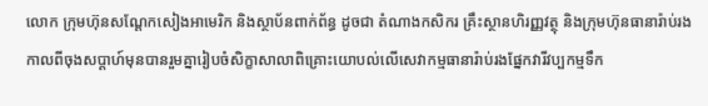លោក ក្រុមហ៊ុនសណ្តែកសៀងអាមេរិក និងស្ថាប័នពាក់ព័ន្ធ ដូចជា តំណាងកសិករ គ្រឹះស្ថានហិរញ្ញវត្ថុ និងក្រុមហ៊ុនធានារ៉ាប់រង កាលពីចុងសប្តាហ៍មុនបានរួមគ្នារៀបចំសិក្ខាសាលាពិគ្រោះយោបល់លើសេវាកម្មធានារ៉ាប់រងផ្នែកវារីវប្បកម្មទឹក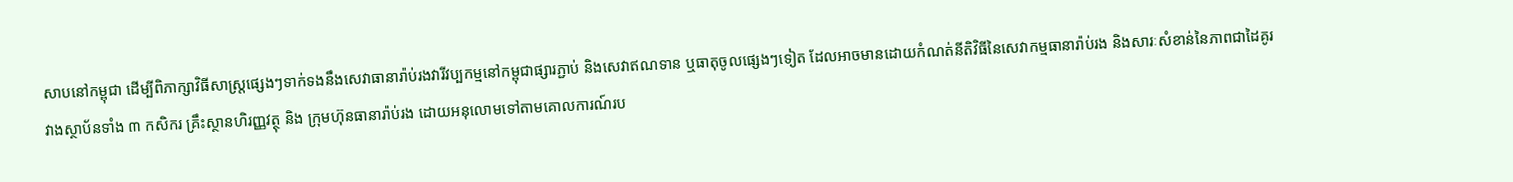សាបនៅកម្ពុជា ដើម្បីពិភាក្សាវិធីសាស្ត្រផ្សេងៗទាក់ទងនឹងសេវាធានារ៉ាប់រងវារីវប្បកម្មនៅកម្ពុជាផ្សារភ្ជាប់ និងសេវាឥណទាន ឬធាតុចូលផ្សេងៗទៀត ដែលអាចមានដោយកំណត់នីតិវិធីនៃសេវាកម្មធានារ៉ាប់រង និងសារៈសំខាន់នៃភាពជាដៃគូរវាងស្ថាប័នទាំង ៣ កសិករ គ្រឹះស្ថានហិរញ្ញវត្ថុ និង ក្រុមហ៊ុនធានារ៉ាប់រង ដោយអនុលោមទៅតាមគោលការណ៍រប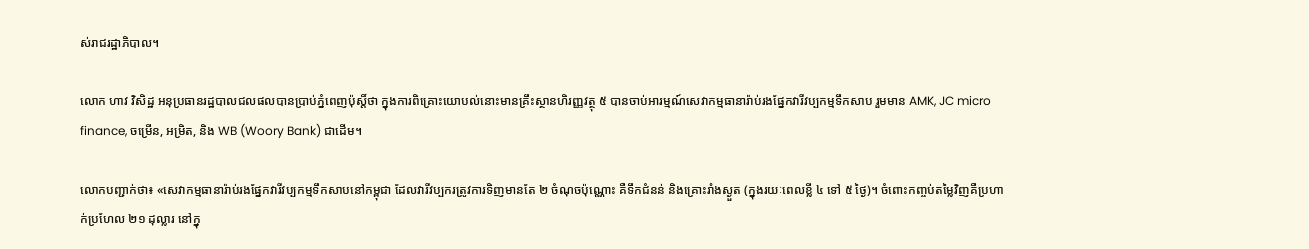ស់រាជរដ្ឋាភិបាល។

លោក ហាវ វិសិដ្ឋ អនុប្រធានរដ្ឋបាលជលផលបានប្រាប់ភ្នំពេញប៉ុស្តិ៍ថា ក្នុងការពិគ្រោះយោបល់នោះមានគ្រឹះស្ថានហិរញ្ញវត្ថុ ៥ បានចាប់អារម្មណ៍សេវាកម្មធានារ៉ាប់រងផ្នែកវារីវប្បកម្មទឹកសាប រួមមាន AMK, JC micro finance, ចម្រើន, អម្រិត, និង WB (Woory Bank) ជាដើម។

លោកបញ្ជាក់ថា៖ «សេវាកម្មធានារ៉ាប់រងផ្នែកវារីវប្បកម្មទឹកសាបនៅកម្ពុជា ដែលវារីវប្បករត្រូវការទិញមានតែ ២ ចំណុចប៉ុណ្ណោះ គឺទឹកជំនន់ និងគ្រោះរាំងស្ងួត (ក្នុងរយៈពេលខ្លី ៤ ទៅ ៥ ថ្ងៃ)។ ចំពោះកញ្ចប់តម្លៃវិញគឺប្រហាក់ប្រហែល ២១ ដុល្លារ នៅក្នុ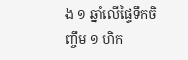ង ១ ឆ្នាំលើផ្ទៃទឹកចិញ្ចឹម ១ ហិក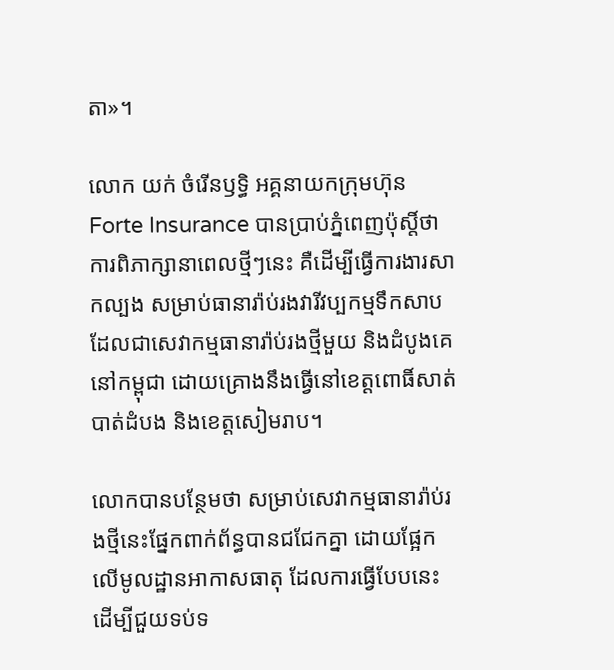តា»។

លោក យក់ ចំរើនឫទ្ធិ អគ្គនាយកក្រុមហ៊ុន Forte Insurance បានប្រាប់ភ្នំពេញប៉ុស្តិ៍ថា ការពិភាក្សានាពេលថ្មីៗនេះ គឺដើម្បីធ្វើការងារសាកល្បង សម្រាប់ធានារ៉ាប់រងវារីវប្បកម្មទឹកសាប ដែលជាសេវាកម្មធានារ៉ាប់រងថ្មីមួយ និងដំបូងគេនៅកម្ពុជា ដោយគ្រោងនឹងធ្វើនៅខេត្តពោធិ៍សាត់ បាត់ដំបង និងខេត្តសៀមរាប។

លោកបានបន្ថែមថា សម្រាប់សេវាកម្មធានារ៉ាប់រងថ្មីនេះផ្នែកពាក់ព័ន្ធបានជជែកគ្នា ដោយផ្អែកលើមូលដ្ឋានអាកាសធាតុ ដែលការធ្វើបែបនេះ ដើម្បីជួយទប់ទ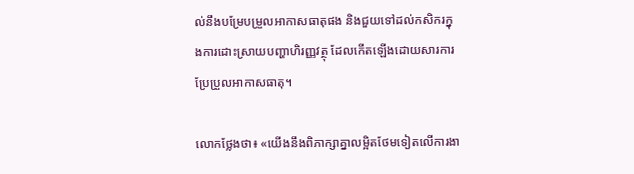ល់នឹងបម្រែបម្រួលអាកាសធាតុផង និងជួយទៅដល់កសិករក្នុងការដោះស្រាយបញ្ហាហិរញ្ញវត្ថុ ដែលកើតឡើងដោយសារការប្រែប្រួលអាកាសធាតុ។

លោកថ្លែងថា៖ «យើងនឹងពិភាក្សាគ្នាលម្អិតថែមទៀតលើការងា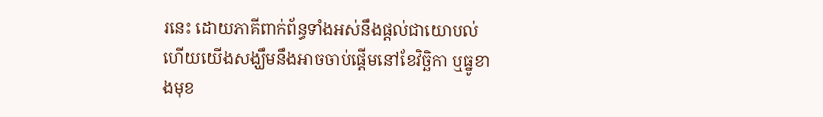រនេះ ដោយភាគីពាក់ព័ន្ធទាំងអស់នឹងផ្តល់ជាយោបល់ ហើយយើងសង្ឃឹមនឹងអាចចាប់ផ្តើមនៅខែវិច្ឆិកា ឬធ្នូខាងមុខ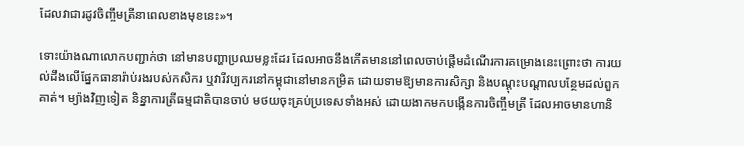ដែលវាជារដូវចិញ្ចឹមត្រីនាពេលខាងមុខនេះ»។

ទោះយ៉ាងណាលោកបញ្ជាក់ថា នៅមានបញ្ហាប្រឈមខ្លះដែរ ដែលអាចនឹងកើតមាននៅពេលចាប់ផ្តើមដំណើរការគម្រោងនេះព្រោះថា ការយល់ដឹងលើផ្នែកធានារ៉ាប់រងរបស់កសិករ ឬវារីវប្បករនៅកម្ពុជានៅមានកម្រិត ដោយទាមឱ្យមានការសិក្សា និងបណ្តុះបណ្តាលបន្ថែមដល់ពួកគាត់។ ម្យ៉ាងវិញទៀត និន្នាការត្រីធម្មជាតិបានចាប់ មថយចុះគ្រប់ប្រទេសទាំងអស់ ដោយងាកមកបង្កើនការចិញ្ចឹមត្រី ដែលអាចមានហានិ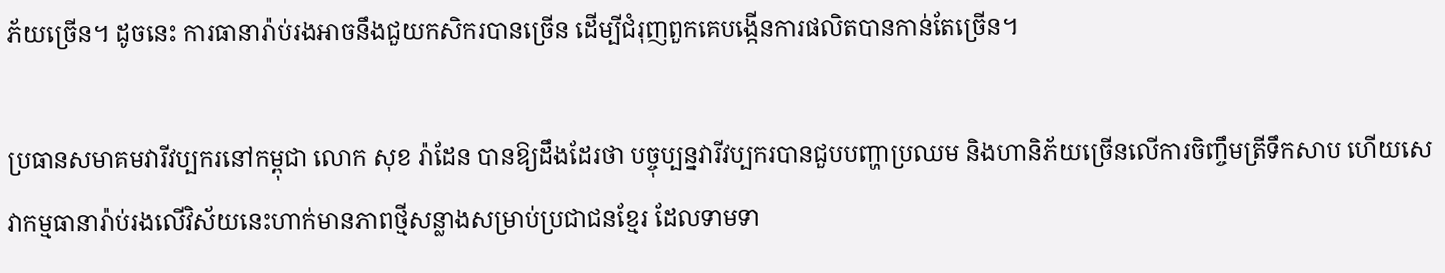ភ័យច្រើន។ ដូចនេះ ការធានារ៉ាប់រងអាចនឹងជួយកសិករបានច្រើន ដើម្បីជំរុញពួកគេបង្កើនការផលិតបានកាន់តែច្រើន។

ប្រធានសមាគមវារីវប្បករនៅកម្ពុជា លោក សុខ រ៉ាដែន បានឱ្យដឹងដែរថា បច្ចុប្បន្នវារីវប្បករបានជួបបញ្ហាប្រឈម និងហានិភ័យច្រើនលើការចិញ្ចឹមត្រីទឹកសាប ហើយសេវាកម្មធានារ៉ាប់រងលើវិស័យនេះហាក់មានភាពថ្មីសន្លាងសម្រាប់ប្រជាជនខ្មែរ ដែលទាមទា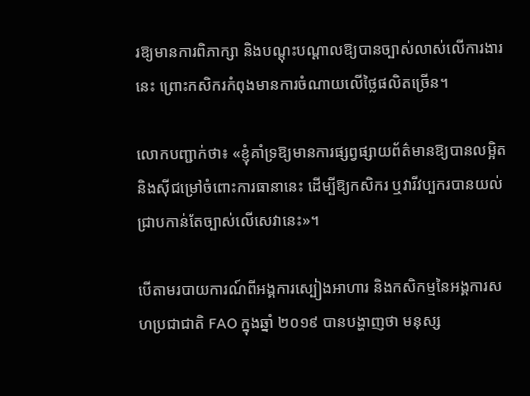រឱ្យមានការពិភាក្សា និងបណ្តុះបណ្តាលឱ្យបានច្បាស់លាស់លើការងារនេះ ព្រោះកសិករកំពុងមានការចំណាយលើថ្លៃផលិតច្រើន។

លោកបញ្ជាក់ថា៖ «ខ្ញុំគាំទ្រឱ្យមានការផ្សព្វផ្សាយព័ត៌មានឱ្យបានលម្អិត និងស៊ីជម្រៅចំពោះការធានានេះ ដើម្បីឱ្យកសិករ ឬវារីវប្បករបានយល់ជ្រាបកាន់តែច្បាស់លើសេវានេះ»។

បើតាមរបាយការណ៍ពីអង្គការស្បៀងអាហារ និងកសិកម្មនៃអង្គការសហប្រជាជាតិ FAO ក្នុងឆ្នាំ ២០១៩ បានបង្ហាញថា មនុស្ស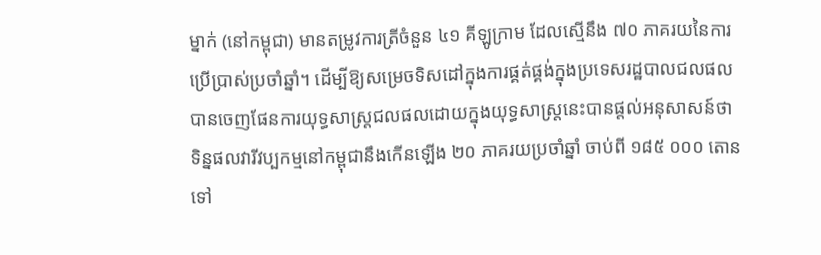ម្នាក់ (នៅកម្ពុជា) មានតម្រូវការត្រីចំនួន ៤១ គីឡូក្រាម ដែលស្មើនឹង ៧០ ភាគរយនៃការប្រើប្រាស់ប្រចាំឆ្នាំ។ ដើម្បីឱ្យសម្រេចទិសដៅក្នុងការផ្គត់ផ្គង់ក្នុងប្រទេសរដ្ឋបាលជលផលបានចេញផែនការយុទ្ធសាស្ត្រជលផលដោយក្នុងយុទ្ធសាស្ត្រនេះបានផ្តល់អនុសាសន៍ថា ទិន្នផលវារីវប្បកម្មនៅកម្ពុជានឹងកើនឡើង ២០ ភាគរយប្រចាំឆ្នាំ ចាប់ពី ១៨៥ ០០០ តោន ទៅ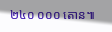២៤០ ០០០ តោន៕